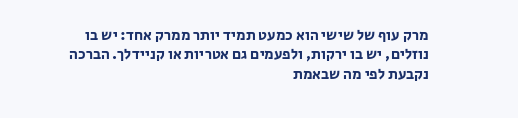מרק עוף של שישי הוא כמעט תמיד יותר ממרק אחד: יש בו נוזלים, יש בו ירקות, ולפעמים גם אטריות או קניידלך. הברכה נקבעת לפי מה שבאמת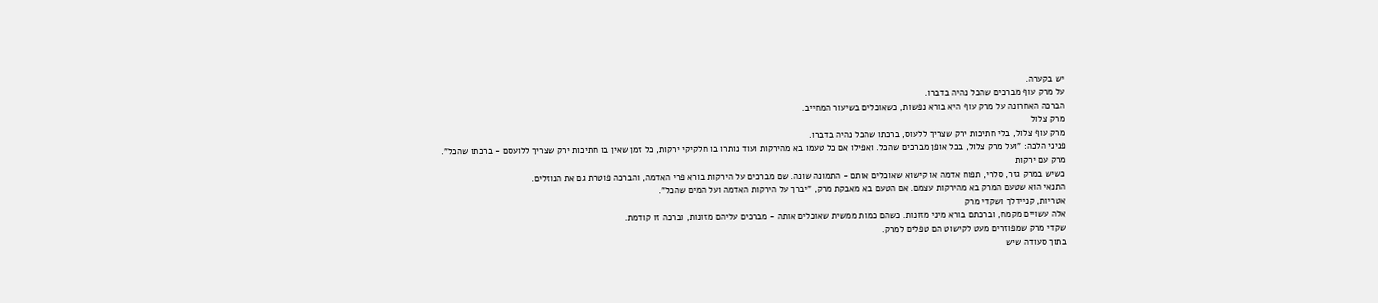יש בקערה.
על מרק עוף מברכים שהכל נהיה בדברו.
הברכה האחרונה על מרק עוף היא בורא נפשות, כשאוכלים בשיעור המחייב.
מרק צלול
מרק עוף צלול, בלי חתיכות ירק שצריך ללעוס, ברכתו שהכל נהיה בדברו.
פניני הלכה: "ועל מרק צלול, בכל אופן מברכים שהכל. ואפילו אם כל טעמו בא מהירקות ועוד נותרו בו חלקיקי ירקות, כל זמן שאין בו חתיכות ירק שצריך ללועסם - ברכתו שהכל".
מרק עם ירקות
כשיש במרק גזר, סלרי, תפוח אדמה או קישוא שאוכלים אותם - התמונה שונה. שם מברכים על הירקות בורא פרי האדמה, והברכה פוטרת גם את הנוזלים.
התנאי הוא שטעם המרק בא מהירקות עצמם. אם הטעם בא מאבקת מרק, "יברך על הירקות האדמה ועל המים שהכל".
אטריות, קניידלך ושקדי מרק
אלה עשויים מקמח, וברכתם בורא מיני מזונות. כשהם כמות ממשית שאוכלים אותה - מברכים עליהם מזונות, וברכה זו קודמת.
שקדי מרק שמפוזרים מעט לקישוט הם טפלים למרק.
בתוך סעודה שיש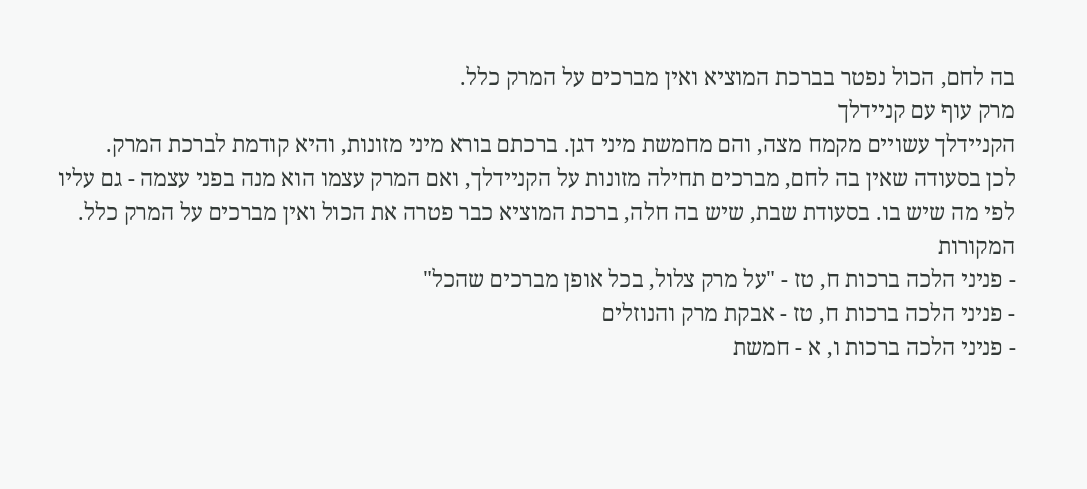בה לחם, הכול נפטר בברכת המוציא ואין מברכים על המרק כלל.
מרק עוף עם קניידלך
הקניידלך עשויים מקמח מצה, והם מחמשת מיני דגן. ברכתם בורא מיני מזונות, והיא קודמת לברכת המרק.
לכן בסעודה שאין בה לחם, מברכים תחילה מזונות על הקניידלך, ואם המרק עצמו הוא מנה בפני עצמה - גם עליו לפי מה שיש בו. בסעודת שבת, שיש בה חלה, ברכת המוציא כבר פטרה את הכול ואין מברכים על המרק כלל.
המקורות
- פניני הלכה ברכות ח, טז - "על מרק צלול, בכל אופן מברכים שהכל"
- פניני הלכה ברכות ח, טז - אבקת מרק והנוזלים
- פניני הלכה ברכות ו, א - חמשת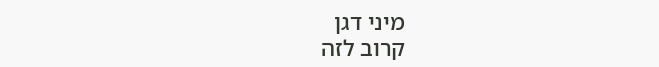מיני דגן
קרוב לזה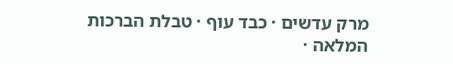מרק עדשים · כבד עוף · טבלת הברכות המלאה ·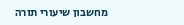מחשבון שיעורי תורה